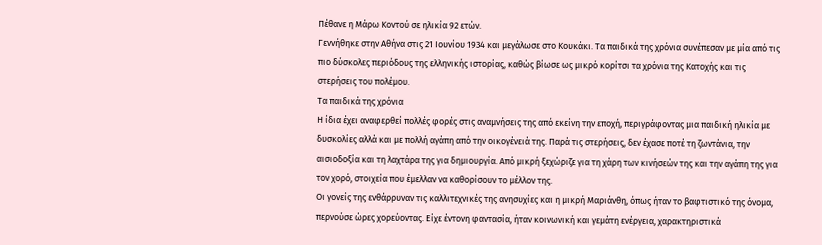Πέθανε η Mάρω Κοντού σε ηλικία 92 ετών.
Γεννήθηκε στην Αθήνα στις 21 Ιουνίου 1934 και μεγάλωσε στο Κουκάκι. Τα παιδικά της χρόνια συνέπεσαν με μία από τις πιο δύσκολες περιόδους της ελληνικής ιστορίας, καθώς βίωσε ως μικρό κορίτσι τα χρόνια της Κατοχής και τις στερήσεις του πολέμου.
Τα παιδικά της χρόνια
Η ίδια έχει αναφερθεί πολλές φορές στις αναμνήσεις της από εκείνη την εποχή, περιγράφοντας μια παιδική ηλικία με δυσκολίες αλλά και με πολλή αγάπη από την οικογένειά της. Παρά τις στερήσεις, δεν έχασε ποτέ τη ζωντάνια, την αισιοδοξία και τη λαχτάρα της για δημιουργία. Από μικρή ξεχώριζε για τη χάρη των κινήσεών της και την αγάπη της για τον χορό, στοιχεία που έμελλαν να καθορίσουν το μέλλον της.
Οι γονείς της ενθάρρυναν τις καλλιτεχνικές της ανησυχίες και η μικρή Μαριάνθη, όπως ήταν το βαφτιστικό της όνομα, περνούσε ώρες χορεύοντας. Είχε έντονη φαντασία, ήταν κοινωνική και γεμάτη ενέργεια, χαρακτηριστικά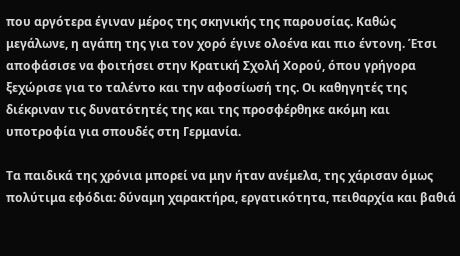που αργότερα έγιναν μέρος της σκηνικής της παρουσίας. Καθώς μεγάλωνε, η αγάπη της για τον χορό έγινε ολοένα και πιο έντονη. Έτσι αποφάσισε να φοιτήσει στην Κρατική Σχολή Χορού, όπου γρήγορα ξεχώρισε για το ταλέντο και την αφοσίωσή της. Οι καθηγητές της διέκριναν τις δυνατότητές της και της προσφέρθηκε ακόμη και υποτροφία για σπουδές στη Γερμανία.

Τα παιδικά της χρόνια μπορεί να μην ήταν ανέμελα, της χάρισαν όμως πολύτιμα εφόδια: δύναμη χαρακτήρα, εργατικότητα, πειθαρχία και βαθιά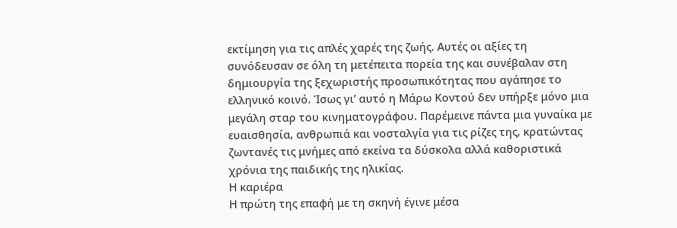εκτίμηση για τις απλές χαρές της ζωής. Αυτές οι αξίες τη συνόδευσαν σε όλη τη μετέπειτα πορεία της και συνέβαλαν στη δημιουργία της ξεχωριστής προσωπικότητας που αγάπησε το ελληνικό κοινό. Ίσως γι’ αυτό η Μάρω Κοντού δεν υπήρξε μόνο μια μεγάλη σταρ του κινηματογράφου. Παρέμεινε πάντα μια γυναίκα με ευαισθησία, ανθρωπιά και νοσταλγία για τις ρίζες της, κρατώντας ζωντανές τις μνήμες από εκείνα τα δύσκολα αλλά καθοριστικά χρόνια της παιδικής της ηλικίας.
Η καριέρα
Η πρώτη της επαφή με τη σκηνή έγινε μέσα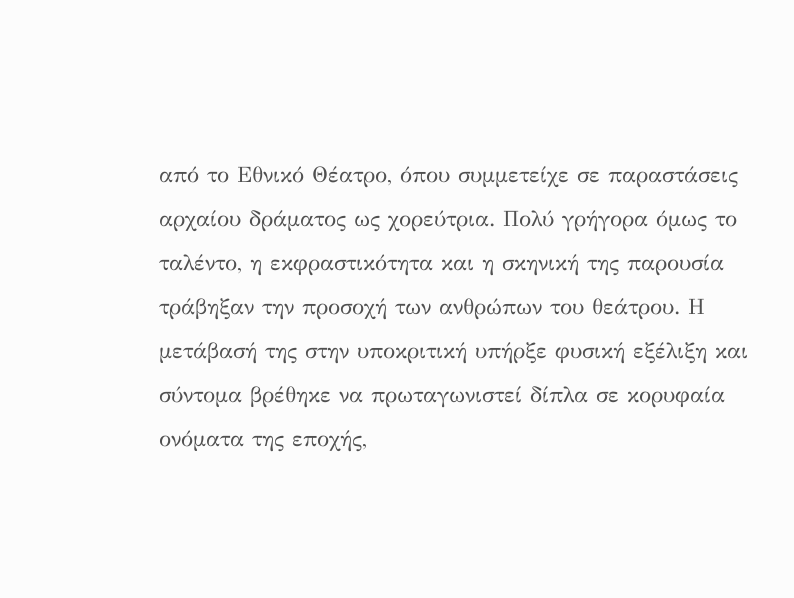από το Εθνικό Θέατρο, όπου συμμετείχε σε παραστάσεις αρχαίου δράματος ως χορεύτρια. Πολύ γρήγορα όμως το ταλέντο, η εκφραστικότητα και η σκηνική της παρουσία τράβηξαν την προσοχή των ανθρώπων του θεάτρου. Η μετάβασή της στην υποκριτική υπήρξε φυσική εξέλιξη και σύντομα βρέθηκε να πρωταγωνιστεί δίπλα σε κορυφαία ονόματα της εποχής,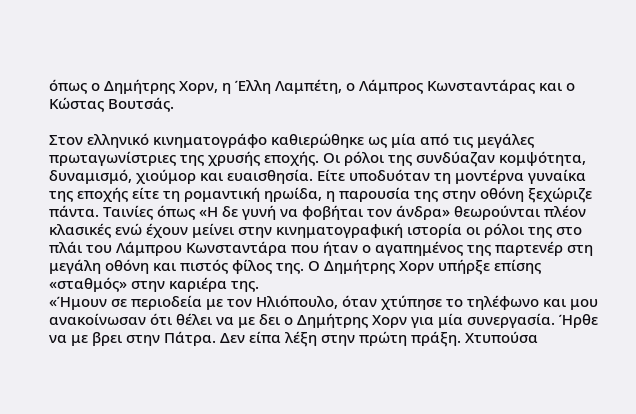όπως ο Δημήτρης Χορν, η Έλλη Λαμπέτη, ο Λάμπρος Κωνσταντάρας και ο Κώστας Βουτσάς.

Στον ελληνικό κινηματογράφο καθιερώθηκε ως μία από τις μεγάλες πρωταγωνίστριες της χρυσής εποχής. Οι ρόλοι της συνδύαζαν κομψότητα, δυναμισμό, χιούμορ και ευαισθησία. Είτε υποδυόταν τη μοντέρνα γυναίκα της εποχής είτε τη ρομαντική ηρωίδα, η παρουσία της στην οθόνη ξεχώριζε πάντα. Ταινίες όπως «Η δε γυνή να φοβήται τον άνδρα» θεωρούνται πλέον κλασικές ενώ έχουν μείνει στην κινηματογραφική ιστορία οι ρόλοι της στο πλάι του Λάμπρου Κωνσταντάρα που ήταν ο αγαπημένος της παρτενέρ στη μεγάλη οθόνη και πιστός φίλος της. Ο Δημήτρης Χορν υπήρξε επίσης «σταθμός» στην καριέρα της.
«Ήμουν σε περιοδεία με τον Ηλιόπουλο, όταν χτύπησε το τηλέφωνο και μου ανακοίνωσαν ότι θέλει να με δει ο Δημήτρης Χορν για μία συνεργασία. Ήρθε να με βρει στην Πάτρα. Δεν είπα λέξη στην πρώτη πράξη. Χτυπούσα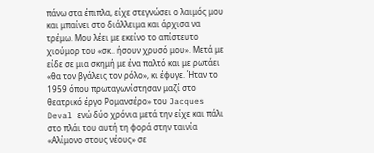πάνω στα έπιπλα, είχε στεγνώσει ο λαιμός μου και μπαίνει στο διάλλειμα και άρχισα να τρέμω. Μου λέει με εκείνο το απίστευτο χιούμορ του «σκ.. ήσουν χρυσό μου». Μετά με είδε σε μια σκημή με ένα παλτό και με ρωτάει «θα τον βγάλεις τον ρόλο», κι έφυγε. Ήταν το 1959 όπου πρωταγωνίστησαν μαζί στο θεατρικό έργο Ρομανσέρο» του Jacques Deval ενώ δύο χρόνια μετά την είχε και πάλι στο πλάι του αυτή τη φορά στην ταινία «Αλίμονο στους νέους» σε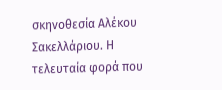σκηνοθεσία Αλέκου Σακελλάριου. Η τελευταία φορά που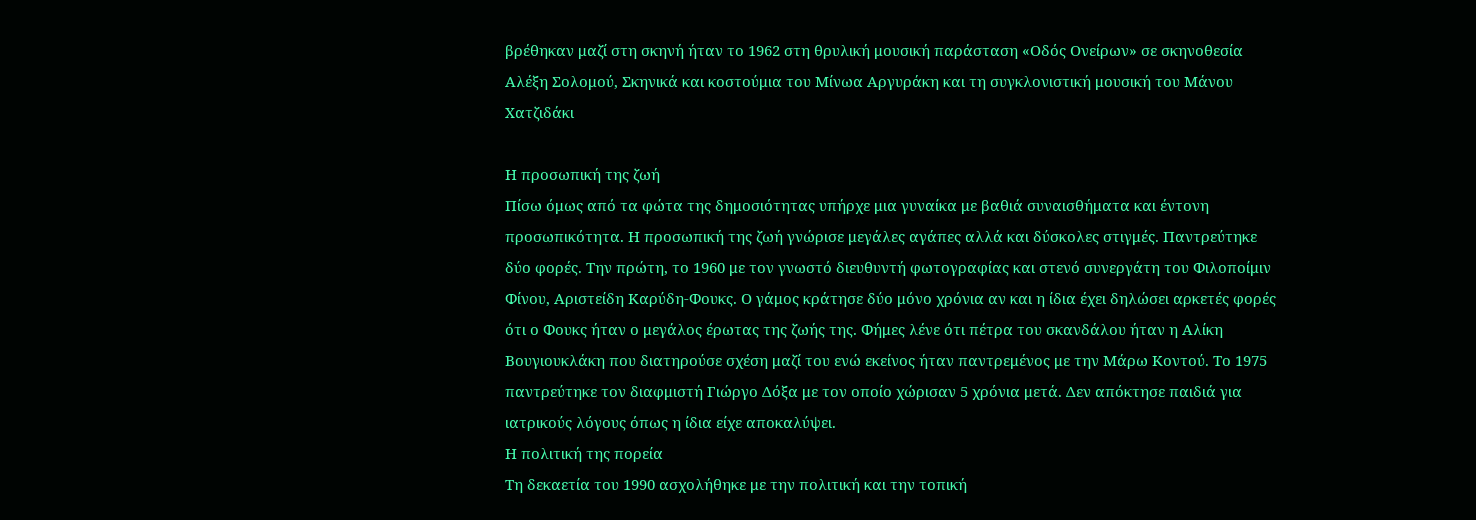βρέθηκαν μαζί στη σκηνή ήταν το 1962 στη θρυλική μουσική παράσταση «Οδός Ονείρων» σε σκηνοθεσία Αλέξη Σολομού, Σκηνικά και κοστούμια του Μίνωα Αργυράκη και τη συγκλονιστική μουσική του Μάνου Χατζιδάκι

Η προσωπική της ζωή
Πίσω όμως από τα φώτα της δημοσιότητας υπήρχε μια γυναίκα με βαθιά συναισθήματα και έντονη προσωπικότητα. Η προσωπική της ζωή γνώρισε μεγάλες αγάπες αλλά και δύσκολες στιγμές. Παντρεύτηκε δύο φορές. Την πρώτη, το 1960 με τον γνωστό διευθυντή φωτογραφίας και στενό συνεργάτη του Φιλοποίμιν Φίνου, Αριστείδη Καρύδη-Φουκς. Ο γάμος κράτησε δύο μόνο χρόνια αν και η ίδια έχει δηλώσει αρκετές φορές ότι ο Φουκς ήταν ο μεγάλος έρωτας της ζωής της. Φήμες λένε ότι πέτρα του σκανδάλου ήταν η Αλίκη Βουγιουκλάκη που διατηρούσε σχέση μαζί του ενώ εκείνος ήταν παντρεμένος με την Μάρω Κοντού. Το 1975 παντρεύτηκε τον διαφμιστή Γιώργο Δόξα με τον οποίο χώρισαν 5 χρόνια μετά. Δεν απόκτησε παιδιά για ιατρικούς λόγους όπως η ίδια είχε αποκαλύψει.
Η πολιτική της πορεία
Τη δεκαετία του 1990 ασχολήθηκε με την πολιτική και την τοπική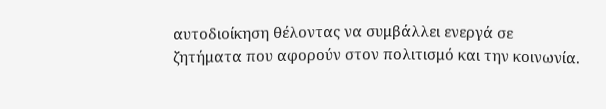αυτοδιοίκηση θέλοντας να συμβάλλει ενεργά σε ζητήματα που αφορούν στον πολιτισμό και την κοινωνία.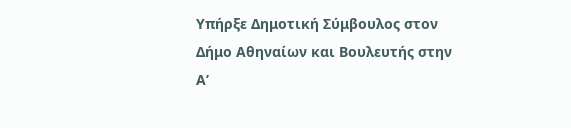Υπήρξε Δημοτική Σύμβουλος στον Δήμο Αθηναίων και Βουλευτής στην Α’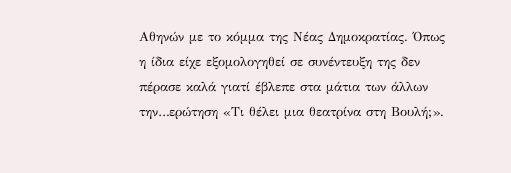Αθηνών με το κόμμα της Νέας Δημοκρατίας. Όπως η ίδια είχε εξομολογηθεί σε συνέντευξη της δεν πέρασε καλά γιατί έβλεπε στα μάτια των άλλων την…ερώτηση «Τι θέλει μια θεατρίνα στη Βουλή;».